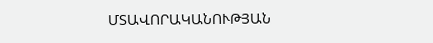ՄՏԱՎՈՐԱԿԱՆՈՒԹՅԱՆ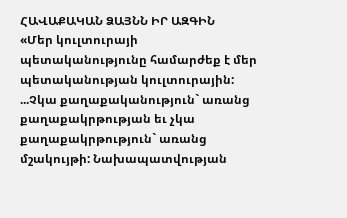ՀԱՎԱՔԱԿԱՆ ՁԱՅՆՆ ԻՐ ԱԶԳԻՆ
«Մեր կուլտուրայի պետականությունը համարժեք է մեր պետականության կուլտուրային: ...Չկա քաղաքականություն` առանց քաղաքակրթության եւ չկա քաղաքակրթություն` առանց մշակույթի: Նախապատվության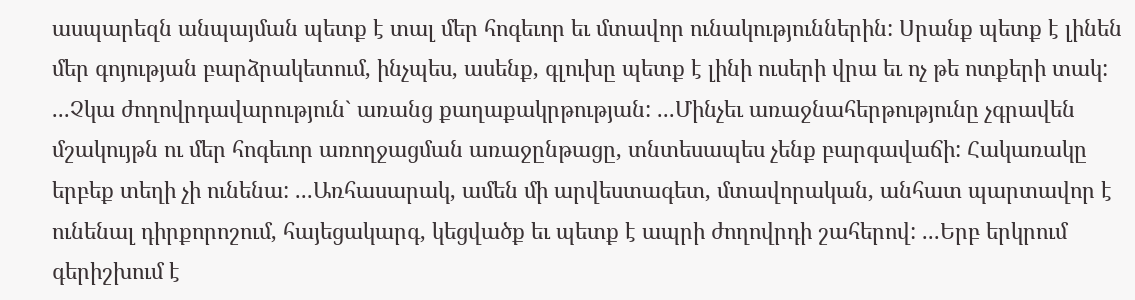ասպարեզն անպայման պետք է տալ մեր հոգեւոր եւ մտավոր ունակություններին: Սրանք պետք է լինեն մեր գոյության բարձրակետում, ինչպես, ասենք, գլուխը պետք է լինի ուսերի վրա եւ ոչ թե ոտքերի տակ: ...Չկա ժողովրդավարություն` առանց քաղաքակրթության: ...Մինչեւ առաջնահերթությունը չգրավեն մշակույթն ու մեր հոգեւոր առողջացման առաջընթացը, տնտեսապես չենք բարգավաճի: Հակառակը երբեք տեղի չի ունենա: ...Առհասարակ, ամեն մի արվեստագետ, մտավորական, անհատ պարտավոր է ունենալ դիրքորոշում, հայեցակարգ, կեցվածք եւ պետք է ապրի ժողովրդի շահերով: ...Երբ երկրում գերիշխում է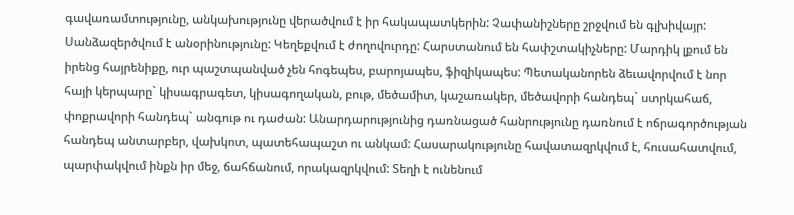գավառամտությունը, անկախությունը վերածվում է իր հակապատկերին: Չափանիշները շրջվում են գլխիվայր: Սանձազերծվում է անօրինությունը: Կեղեքվում է ժողովուրդը: Հարստանում են հափշտակիչները: Մարդիկ լքում են իրենց հայրենիքը, ուր պաշտպանված չեն հոգեպես, բարոյապես, ֆիզիկապես: Պետականորեն ձեւավորվում է նոր հայի կերպարը` կիսագրագետ, կիսագողական, բութ, մեծամիտ, կաշառակեր, մեծավորի հանդեպ` ստրկահաճ, փոքրավորի հանդեպ` անգութ ու դաժան: Անարդարությունից դառնացած հանրությունը դառնում է ոճրագործության հանդեպ անտարբեր, վախկոտ, պատեհապաշտ ու անկամ: Հասարակությունը հավատազրկվում է, հուսահատվում, պարփակվում ինքն իր մեջ, ճահճանում, որակազրկվում: Տեղի է ունենում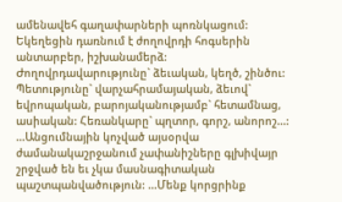ամենավեհ գաղափարների պոռնկացում: Եկեղեցին դառնում է ժողովրդի հոգսերին անտարբեր, իշխանամերձ: Ժողովրդավարությունը` ձեւական, կեղծ, շինծու: Պետությունը` վարչահրամայական, ձեւով` եվրոպական, բարոյականությամբ` հետամնաց, ասիական: Հեռանկարը` պղտոր, գորշ, անորոշ...: ...Անցումնային կոչված այսօրվա ժամանակաշրջանում չափանիշները գլխիվայր շրջված են եւ չկա մասնագիտական պաշտպանվածություն: ...Մենք կորցրինք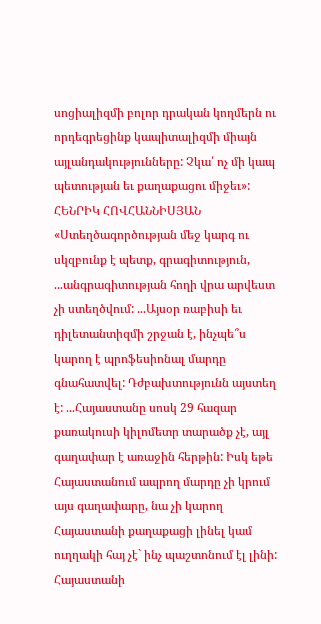սոցիալիզմի բոլոր դրական կողմերն ու որդեգրեցինք կապիտալիզմի միայն այլանդակությունները: Չկա՛ ոչ մի կապ պետության եւ քաղաքացու միջեւ»: ՀԵՆՐԻԿ ՀՈՎՀԱՆՆԻՍՅԱՆ
«Ստեղծագործության մեջ կարգ ու սկզբունք է պետք, գրագիտություն, ...անգրագիտության հողի վրա արվեստ չի ստեղծվում: ...Այսօր ռաբիսի եւ դիլետանտիզմի շրջան է, ինչպե՞ս կարող է պրոֆեսիոնալ մարդը գնահատվել: Դժբախտությունն այստեղ է: ...Հայաստանը սոսկ 29 հազար քառակուսի կիլոմետր տարածք չէ, այլ գաղափար է առաջին հերթին: Իսկ եթե Հայաստանում ապրող մարդը չի կրում այս գաղափարը, նա չի կարող Հայաստանի քաղաքացի լինել կամ ուղղակի հայ չէ` ինչ պաշտոնում էլ լինի: Հայաստանի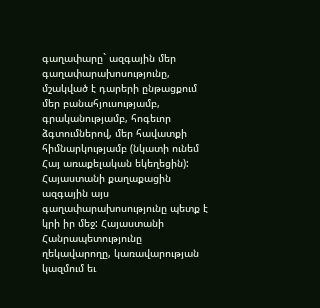գաղափարը` ազգային մեր գաղափարախոսությունը, մշակված է դարերի ընթացքում մեր բանահյուսությամբ, գրականությամբ, հոգեւոր ձգտումներով, մեր հավատքի հիմնարկությամբ (նկատի ունեմ Հայ առաքելական եկեղեցին): Հայաստանի քաղաքացին ազգային այս գաղափարախոսությունը պետք է կրի իր մեջ: Հայաստանի Հանրապետությունը ղեկավարողը, կառավարության կազմում եւ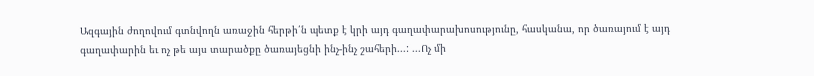Ազգային ժողովում գտնվողն առաջին հերթի՛ն պետք է կրի այդ գաղափարախոսությունը, հասկանա, որ ծառայում է այդ գաղափարին եւ ոչ թե այս տարածքը ծառայեցնի ինչ-ինչ շահերի...: ...Ոչ մի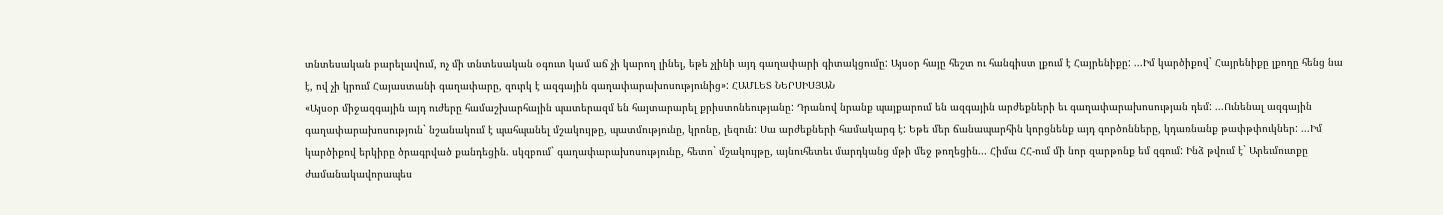տնտեսական բարելավում, ոչ մի տնտեսական օգուտ կամ աճ չի կարող լինել, եթե չլինի այդ գաղափարի գիտակցումը: Այսօր հայը հեշտ ու հանգիստ լքում է Հայրենիքը: ...Իմ կարծիքով` Հայրենիքը լքողը հենց նա է, ով չի կրում Հայաստանի գաղափարը, զուրկ է ազգային գաղափարախոսությունից»: ՀԱՄԼԵՏ ՆԵՐՍԻՍՅԱՆ
«Այսօր միջազգային այդ ուժերը համաշխարհային պատերազմ են հայտարարել քրիստոնեությանը: Դրանով նրանք պայքարում են ազգային արժեքների եւ գաղափարախոսության դեմ: ...Ունենալ ազգային գաղափարախոսություն` նշանակում է պահպանել մշակույթը, պատմությունը, կրոնը, լեզուն: Սա արժեքների համակարգ է: Եթե մեր ճանապարհին կորցնենք այդ գործոնները, կդառնանք թափթփուկներ: ...Իմ կարծիքով երկիրը ծրագրված քանդեցին. սկզբում` գաղափարախոսությունը, հետո` մշակույթը, այնուհետեւ մարդկանց մթի մեջ թողեցին... Հիմա ՀՀ-ում մի նոր զարթոնք եմ զգում: Ինձ թվում է` Արեւմուտքը ժամանակավորապես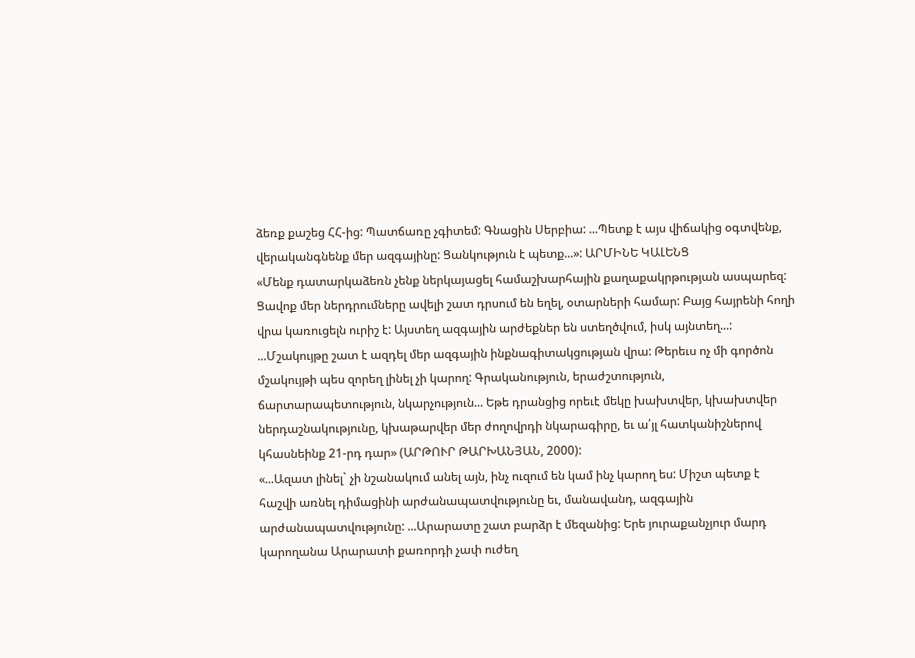ձեռք քաշեց ՀՀ-ից: Պատճառը չգիտեմ: Գնացին Սերբիա: ...Պետք է այս վիճակից օգտվենք, վերականգնենք մեր ազգայինը: Ցանկություն է պետք...»: ԱՐՄԻՆԵ ԿԱԼԵՆՑ
«Մենք դատարկաձեռն չենք ներկայացել համաշխարհային քաղաքակրթության ասպարեզ: Ցավոք մեր ներդրումները ավելի շատ դրսում են եղել, օտարների համար: Բայց հայրենի հողի վրա կառուցելն ուրիշ է: Այստեղ ազգային արժեքներ են ստեղծվում, իսկ այնտեղ...: ...Մշակույթը շատ է ազդել մեր ազգային ինքնագիտակցության վրա: Թերեւս ոչ մի գործոն մշակույթի պես զորեղ լինել չի կարող: Գրականություն, երաժշտություն, ճարտարապետություն, նկարչություն... Եթե դրանցից որեւէ մեկը խախտվեր, կխախտվեր ներդաշնակությունը, կխաթարվեր մեր ժողովրդի նկարագիրը, եւ ա՛յլ հատկանիշներով կհասնեինք 21-րդ դար» (ԱՐԹՈՒՐ ԹԱՐԽԱՆՅԱՆ, 2000):
«...Ազատ լինել` չի նշանակում անել այն, ինչ ուզում են կամ ինչ կարող ես: Միշտ պետք է հաշվի առնել դիմացինի արժանապատվությունը եւ, մանավանդ, ազգային արժանապատվությունը: ...Արարատը շատ բարձր է մեզանից: Երե յուրաքանչյուր մարդ կարողանա Արարատի քառորդի չափ ուժեղ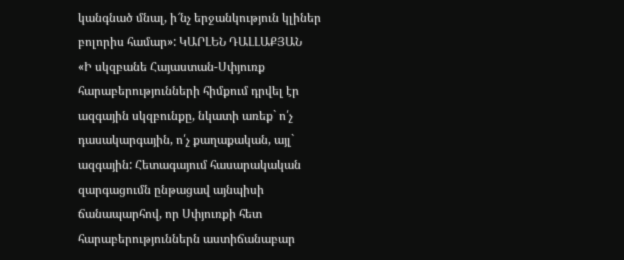կանգնած մնալ, ի՜նչ երջանկություն կլիներ բոլորիս համար»: ԿԱՐԼԵՆ ԴԱԼԼԱՔՅԱՆ
«Ի սկզբանե Հայաստան-Սփյուռք հարաբերությունների հիմքում դրվել էր ազգային սկզբունքը, նկատի առեք` ո՛չ դասակարգային, ո՛չ քաղաքական, այլ` ազգային: Հետագայում հասարակական զարգացումն ընթացավ այնպիսի ճանապարհով, որ Սփյուռքի հետ հարաբերություններն աստիճանաբար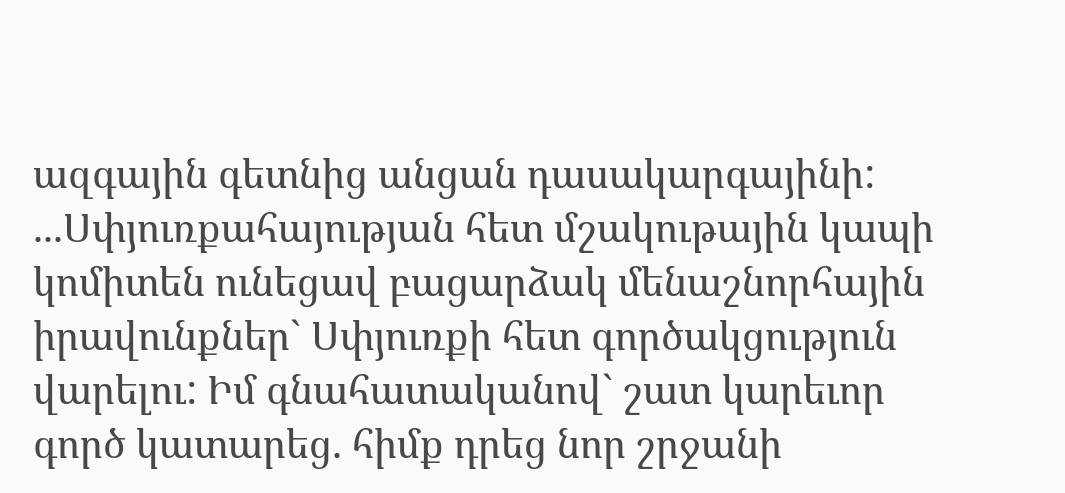ազգային գետնից անցան դասակարգայինի: ...Սփյուռքահայության հետ մշակութային կապի կոմիտեն ունեցավ բացարձակ մենաշնորհային իրավունքներ` Սփյուռքի հետ գործակցություն վարելու: Իմ գնահատականով` շատ կարեւոր գործ կատարեց. հիմք դրեց նոր շրջանի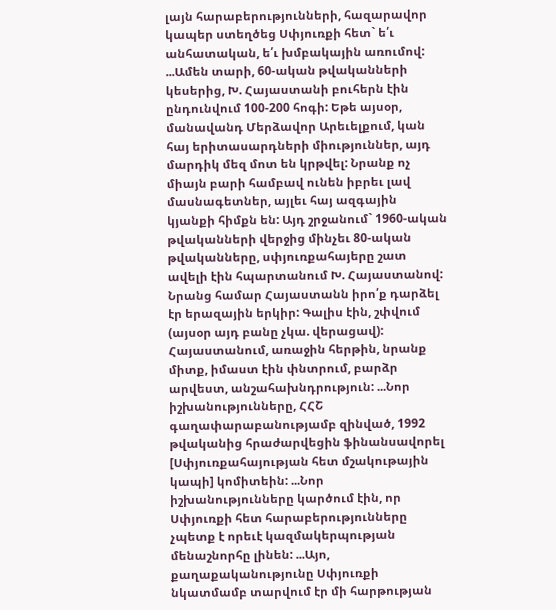լայն հարաբերությունների, հազարավոր կապեր ստեղծեց Սփյուռքի հետ` ե՛ւ անհատական, ե՛ւ խմբակային առումով: ...Ամեն տարի, 60-ական թվականների կեսերից, Խ. Հայաստանի բուհերն էին ընդունվում 100-200 հոգի: Եթե այսօր, մանավանդ Մերձավոր Արեւելքում, կան հայ երիտասարդների միություններ, այդ մարդիկ մեզ մոտ են կրթվել: Նրանք ոչ միայն բարի համբավ ունեն իբրեւ լավ մասնագետներ, այլեւ հայ ազգային կյանքի հիմքն են: Այդ շրջանում` 1960-ական թվականների վերջից մինչեւ 80-ական թվականները, սփյուռքահայերը շատ ավելի էին հպարտանում Խ. Հայաստանով: Նրանց համար Հայաստանն իրո՛ք դարձել էր երազային երկիր: Գալիս էին, շփվում (այսօր այդ բանը չկա. վերացավ): Հայաստանում, առաջին հերթին, նրանք միտք, իմաստ էին փնտրում, բարձր արվեստ, անշահախնդրություն: ...Նոր իշխանությունները, ՀՀՇ գաղափարաբանությամբ զինված, 1992 թվականից հրաժարվեցին ֆինանսավորել [Սփյուռքահայության հետ մշակութային կապի] կոմիտեին: ...Նոր իշխանությունները կարծում էին, որ Սփյուռքի հետ հարաբերությունները չպետք է որեւէ կազմակերպության մենաշնորհը լինեն: ...Այո, քաղաքականությունը Սփյուռքի նկատմամբ տարվում էր մի հարթության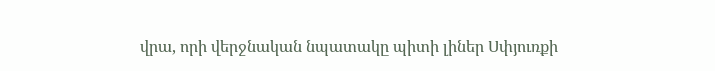վրա, որի վերջնական նպատակը պիտի լիներ Սփյուռքի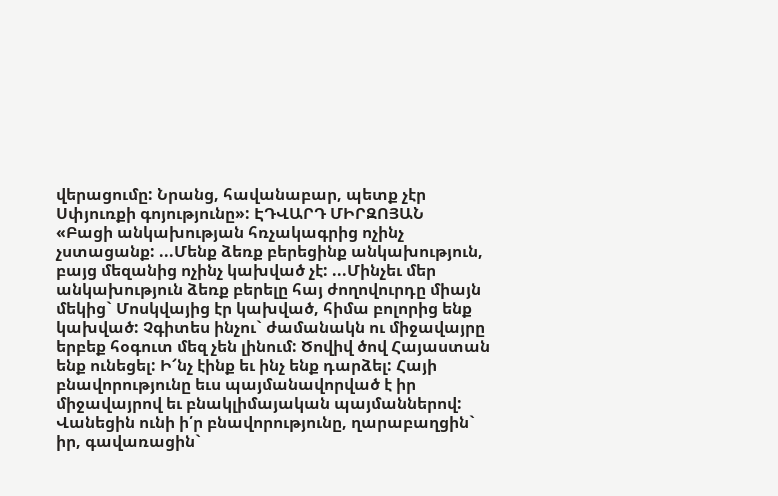վերացումը: Նրանց, հավանաբար, պետք չէր Սփյուռքի գոյությունը»: ԷԴՎԱՐԴ ՄԻՐԶՈՅԱՆ
«Բացի անկախության հռչակագրից ոչինչ չստացանք: ...Մենք ձեռք բերեցինք անկախություն, բայց մեզանից ոչինչ կախված չէ: ...Մինչեւ մեր անկախություն ձեռք բերելը հայ ժողովուրդը միայն մեկից` Մոսկվայից էր կախված, հիմա բոլորից ենք կախված: Չգիտես ինչու` ժամանակն ու միջավայրը երբեք հօգուտ մեզ չեն լինում: Ծովիվ ծով Հայաստան ենք ունեցել: Ի՜նչ էինք եւ ինչ ենք դարձել: Հայի բնավորությունը եւս պայմանավորված է իր միջավայրով եւ բնակլիմայական պայմաններով: Վանեցին ունի ի՛ր բնավորությունը, ղարաբաղցին` իր, գավառացին`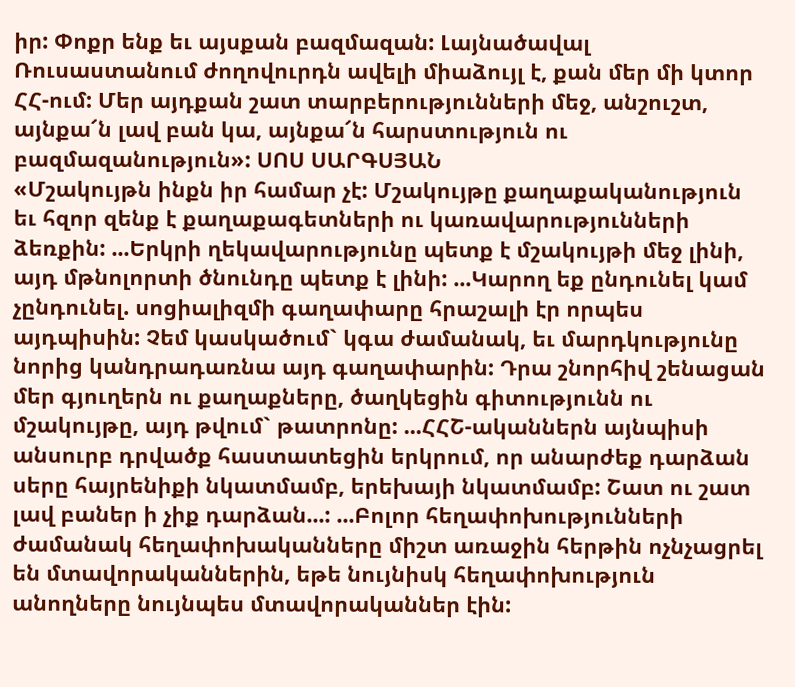իր: Փոքր ենք եւ այսքան բազմազան: Լայնածավալ Ռուսաստանում ժողովուրդն ավելի միաձույլ է, քան մեր մի կտոր ՀՀ-ում: Մեր այդքան շատ տարբերությունների մեջ, անշուշտ, այնքա՜ն լավ բան կա, այնքա՜ն հարստություն ու բազմազանություն»: ՍՈՍ ՍԱՐԳՍՅԱՆ
«Մշակույթն ինքն իր համար չէ: Մշակույթը քաղաքականություն եւ հզոր զենք է քաղաքագետների ու կառավարությունների ձեռքին: ...Երկրի ղեկավարությունը պետք է մշակույթի մեջ լինի, այդ մթնոլորտի ծնունդը պետք է լինի: ...Կարող եք ընդունել կամ չընդունել. սոցիալիզմի գաղափարը հրաշալի էր որպես այդպիսին: Չեմ կասկածում` կգա ժամանակ, եւ մարդկությունը նորից կանդրադառնա այդ գաղափարին: Դրա շնորհիվ շենացան մեր գյուղերն ու քաղաքները, ծաղկեցին գիտությունն ու մշակույթը, այդ թվում` թատրոնը: ...ՀՀՇ-ականներն այնպիսի անսուրբ դրվածք հաստատեցին երկրում, որ անարժեք դարձան սերը հայրենիքի նկատմամբ, երեխայի նկատմամբ: Շատ ու շատ լավ բաներ ի չիք դարձան...: ...Բոլոր հեղափոխությունների ժամանակ հեղափոխականները միշտ առաջին հերթին ոչնչացրել են մտավորականներին, եթե նույնիսկ հեղափոխություն անողները նույնպես մտավորականներ էին: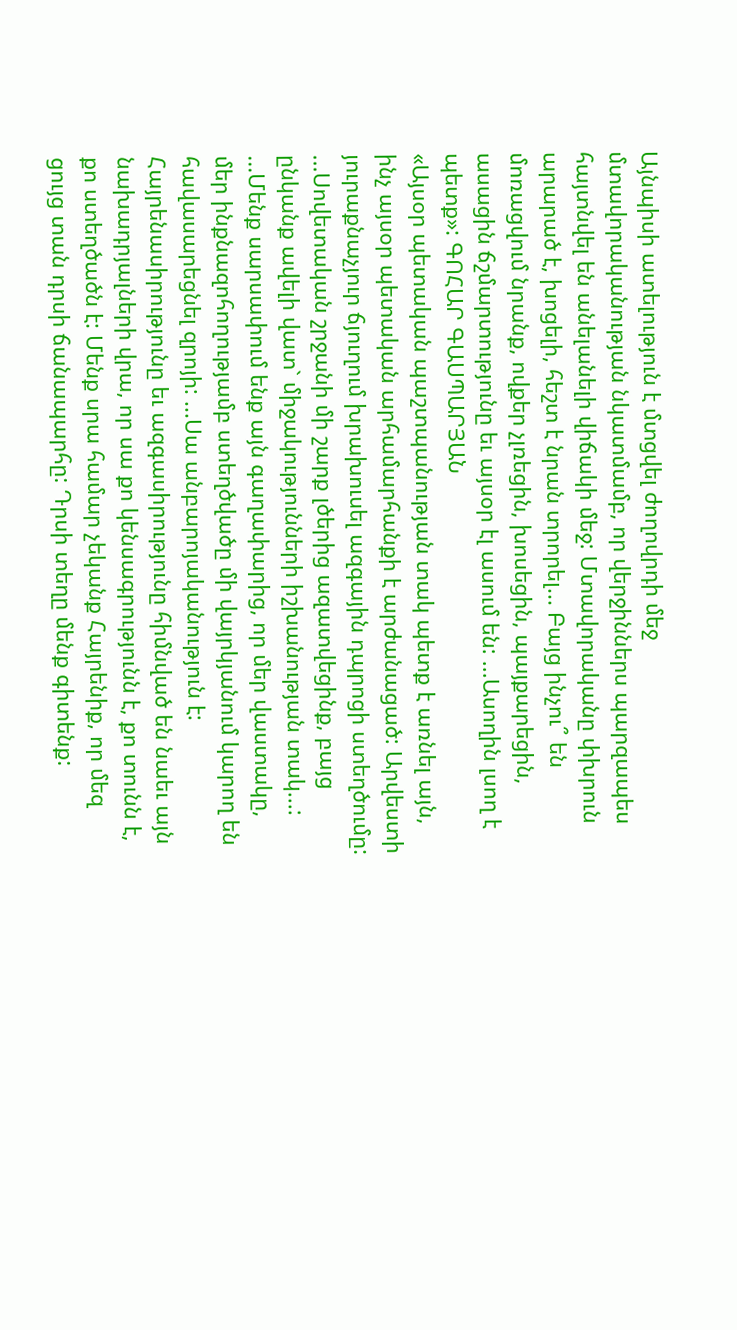Այնպիսի ատելություն է մտցվել ժողովրդի մեջ մտավորականության նկատմամբ, որ վերջիններս պարզապես հայտնվել են անելանելի վիճակի մեջ: Մտավորականը փխրուն արարած է, խոցելի, հեշտ է նրան տրորել... Բայց ինչու՞ են մոռացվում նրանք, ովքեր չլռեցին, խոսեցին, պայքարեցին, ասացին ճշմարտությունը եւ այսօր էլ ասում են: ...Ասողին լսող է պետք»: ԳՈՀԱՐ ԳԱՍՊԱՐՅԱՆ
«Այսօր պետական պաշտպանության տակ պետք է առնել այն, ինչ այսօր պետական արհամարհանքի է արժանացած: Արվեստի յուրաքնաչյուր ճյուղում խրախուսել ազգային դպրոցի ստեղծումը: ...Սովետական շրջանի մի շարք լծերից ազատվեցինք, բայց ընկանք ավելի վատ` միջակությունների իշխանության տակ...: ...Մենք սարսափում ենք այն գաղափարից, որ մեր վաստակը, մեր ինքնազոհողությամբ ստեղծվածը մի վայրկյանում կարող են հավասարեցնել զրոյի: ...Սա անբարոյականություն է: Հայրենասիրությունը եւ ազգասիրությունը հիմնված են նաեւ այն նախադրյալների վրա, որ սա քո կենսագրությունն է, քո տունն է, քո ստեղծածն է: Մենք սրա համար չեկանք Հայրենիք, որ մեզ ցույց տան դրսի ճանապարհը: Դրսի տեղը մենք գիտենք: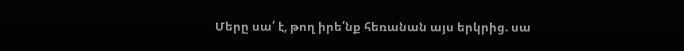Մերը սա՛ է, թող իրե՛նք հեռանան այս երկրից. սա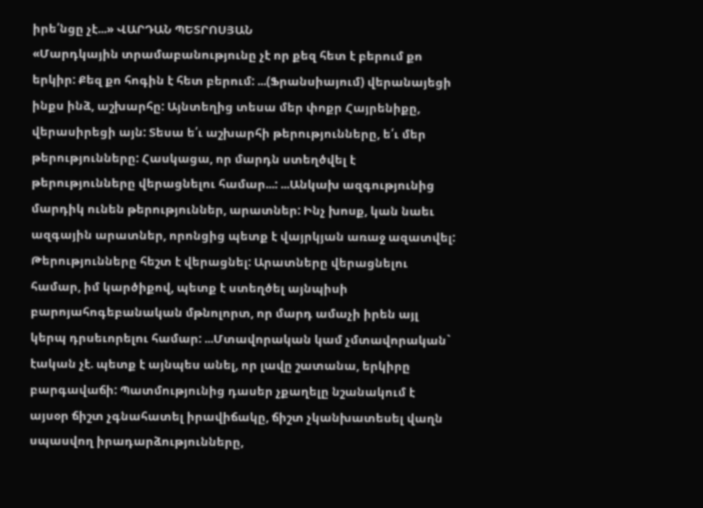իրե՛նցը չէ...» ՎԱՐԴԱՆ ՊԵՏՐՈՍՅԱՆ
«Մարդկային տրամաբանությունը չէ որ քեզ հետ է բերում քո երկիր: Քեզ քո հոգին է հետ բերում: ...(Ֆրանսիայում) վերանայեցի ինքս ինձ, աշխարհը: Այնտեղից տեսա մեր փոքր Հայրենիքը, վերասիրեցի այն: Տեսա ե՛ւ աշխարհի թերությունները, ե՛ւ մեր թերությունները: Հասկացա, որ մարդն ստեղծվել է թերությունները վերացնելու համար...: ...Անկախ ազգությունից մարդիկ ունեն թերություններ, արատներ: Ինչ խոսք, կան նաեւ ազգային արատներ, որոնցից պետք է վայրկյան առաջ ազատվել: Թերությունները հեշտ է վերացնել: Արատները վերացնելու համար, իմ կարծիքով, պետք է ստեղծել այնպիսի բարոյահոգեբանական մթնոլորտ, որ մարդ ամաչի իրեն այլ կերպ դրսեւորելու համար: ...Մտավորական կամ չմտավորական` էական չէ. պետք է այնպես անել, որ լավը շատանա, երկիրը բարգավաճի: Պատմությունից դասեր չքաղելը նշանակում է այսօր ճիշտ չգնահատել իրավիճակը, ճիշտ չկանխատեսել վաղն սպասվող իրադարձությունները,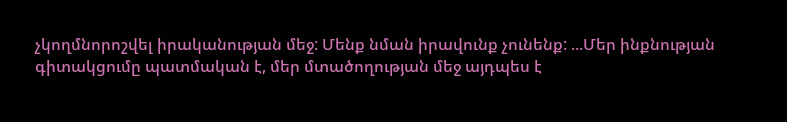չկողմնորոշվել իրականության մեջ: Մենք նման իրավունք չունենք: ...Մեր ինքնության գիտակցումը պատմական է, մեր մտածողության մեջ այդպես է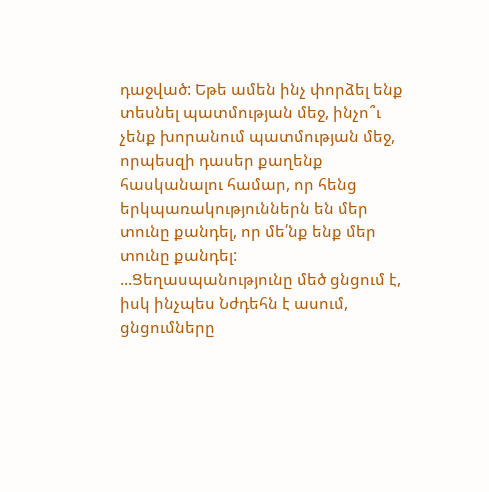դաջված: Եթե ամեն ինչ փորձել ենք տեսնել պատմության մեջ, ինչո՞ւ չենք խորանում պատմության մեջ, որպեսզի դասեր քաղենք հասկանալու համար, որ հենց երկպառակություններն են մեր տունը քանդել, որ մե՛նք ենք մեր տունը քանդել: ...Ցեղասպանությունը մեծ ցնցում է, իսկ ինչպես Նժդեհն է ասում, ցնցումները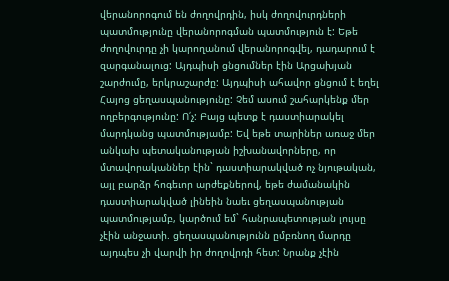վերանորոգում են ժողովրդին, իսկ ժողովուրդների պատմությունը վերանորոգման պատմություն է: Եթե ժողովուրդը չի կարողանում վերանորոգվել, դադարում է զարգանալուց: Այդպիսի ցնցումներ էին Արցախյան շարժումը, երկրաշարժը: Այդպիսի ահավոր ցնցում է եղել Հայոց ցեղասպանությունը: Չեմ ասում շահարկենք մեր ողբերգությունը: Ո՛չ: Բայց պետք է դաստիարակել մարդկանց պատմությամբ: Եվ եթե տարիներ առաջ մեր անկախ պետականության իշխանավորները, որ մտավորականներ էին` դաստիարակված ոչ նյութական, այլ բարձր հոգեւոր արժեքներով, եթե ժամանակին դաստիարակված լինեին նաեւ ցեղասպանության պատմությամբ, կարծում եմ` հանրապետության լույսը չէին անջատի. ցեղասպանությունն ըմբռնող մարդը այդպես չի վարվի իր ժողովրդի հետ: Նրանք չէին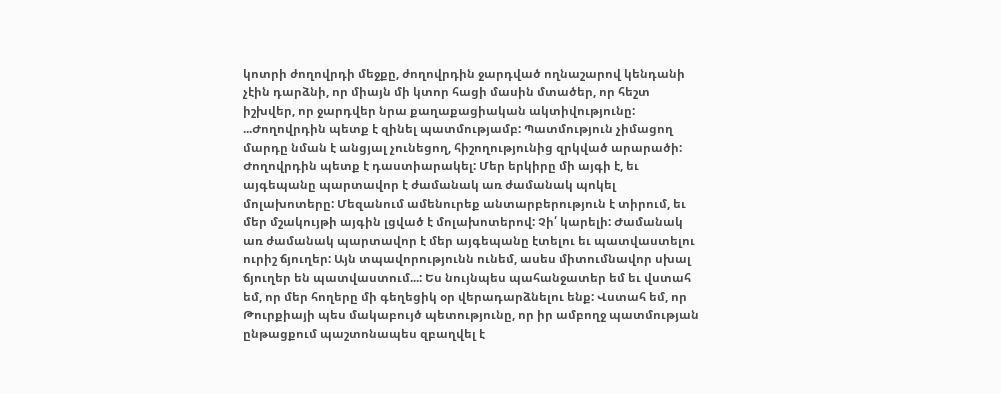կոտրի ժողովրդի մեջքը, ժողովրդին ջարդված ողնաշարով կենդանի չէին դարձնի, որ միայն մի կտոր հացի մասին մտածեր, որ հեշտ իշխվեր, որ ջարդվեր նրա քաղաքացիական ակտիվությունը: ...Ժողովրդին պետք է զինել պատմությամբ: Պատմություն չիմացող մարդը նման է անցյալ չունեցող, հիշողությունից զրկված արարածի: Ժողովրդին պետք է դաստիարակել: Մեր երկիրը մի այգի է, եւ այգեպանը պարտավոր է ժամանակ առ ժամանակ պոկել մոլախոտերը: Մեզանում ամենուրեք անտարբերություն է տիրում, եւ մեր մշակույթի այգին լցված է մոլախոտերով: Չի՛ կարելի: Ժամանակ առ ժամանակ պարտավոր է մեր այգեպանը էտելու եւ պատվաստելու ուրիշ ճյուղեր: Այն տպավորությունն ունեմ, ասես միտումնավոր սխալ ճյուղեր են պատվաստում...: Ես նույնպես պահանջատեր եմ եւ վստահ եմ, որ մեր հողերը մի գեղեցիկ օր վերադարձնելու ենք: Վստահ եմ, որ Թուրքիայի պես մակաբույծ պետությունը, որ իր ամբողջ պատմության ընթացքում պաշտոնապես զբաղվել է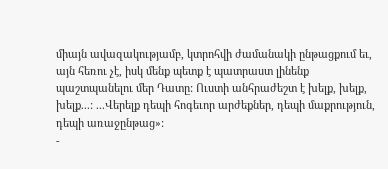միայն ավազակությամբ, կտրոհվի ժամանակի ընթացքում եւ, այն հեռու չէ, իսկ մենք պետք է պատրաստ լինենք պաշտպանելու մեր Դատը: Ուստի անհրաժեշտ է խելք, խելք, խելք...: ...Վերելք դեպի հոգեւոր արժեքներ, դեպի մաքրություն, դեպի առաջընթաց»:
-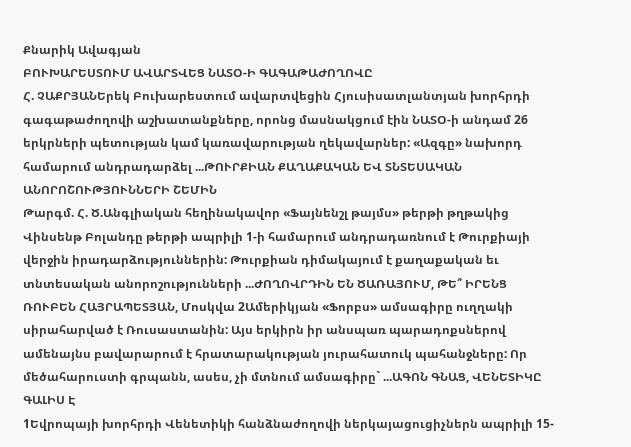Քնարիկ Ավագյան
ԲՈՒԽԱՐԵՍՏՈՒՄ ԱՎԱՐՏՎԵՑ ՆԱՏՕ-Ի ԳԱԳԱԹԱԺՈՂՈՎԸ
Հ. ՉԱՔՐՅԱՆԵրեկ Բուխարեստում ավարտվեցին Հյուսիսատլանտյան խորհրդի գագաթաժողովի աշխատանքները, որոնց մասնակցում էին ՆԱՏՕ-ի անդամ 26 երկրների պետության կամ կառավարության ղեկավարներ: «Ազգը» նախորդ համարում անդրադարձել ...ԹՈՒՐՔԻԱՆ ՔԱՂԱՔԱԿԱՆ ԵՎ ՏՆՏԵՍԱԿԱՆ ԱՆՈՐՈՇՈՒԹՅՈՒՆՆԵՐԻ ՇԵՄԻՆ
Թարգմ. Հ. Ծ.Անգլիական հեղինակավոր «Ֆայնենշլ թայմս» թերթի թղթակից Վինսենթ Բոլանդը թերթի ապրիլի 1-ի համարում անդրադառնում է Թուրքիայի վերջին իրադարձություններին: Թուրքիան դիմակայում է քաղաքական եւ տնտեսական անորոշությունների ...ԺՈՂՈՎՐԴԻՆ ԵՆ ԾԱՌԱՅՈՒՄ, ԹԵ՞ ԻՐԵՆՑ
ՌՈՒԲԵՆ ՀԱՅՐԱՊԵՏՅԱՆ, Մոսկվա 2Ամերիկյան «Ֆորբս» ամսագիրը ուղղակի սիրահարված է Ռուսաստանին: Այս երկիրն իր անսպառ պարադոքսներով ամենայնս բավարարում է հրատարակության յուրահատուկ պահանջները: Որ մեծահարուստի գրպանն, ասես, չի մտնում ամսագիրը` ...ԱԳՈՆ ԳՆԱՑ, ՎԵՆԵՏԻԿԸ ԳԱԼԻՍ Է
1Եվրոպայի խորհրդի Վենետիկի հանձնաժողովի ներկայացուցիչներն ապրիլի 15-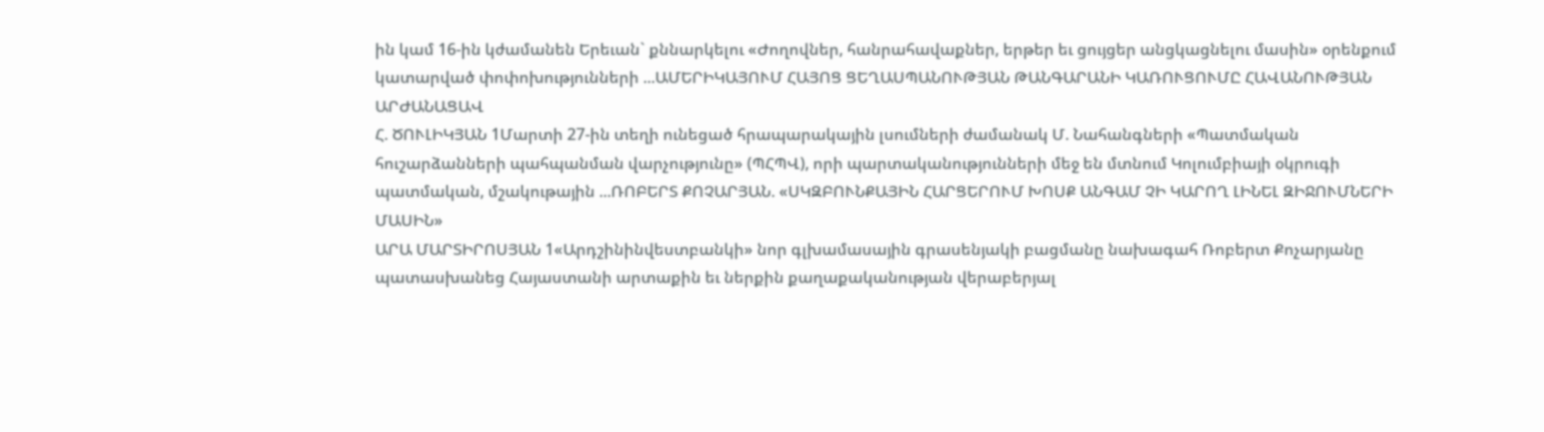ին կամ 16-ին կժամանեն Երեւան` քննարկելու «Ժողովներ, հանրահավաքներ, երթեր եւ ցույցեր անցկացնելու մասին» օրենքում կատարված փոփոխությունների ...ԱՄԵՐԻԿԱՅՈՒՄ ՀԱՅՈՑ ՑԵՂԱՍՊԱՆՈՒԹՅԱՆ ԹԱՆԳԱՐԱՆԻ ԿԱՌՈՒՑՈՒՄԸ ՀԱՎԱՆՈՒԹՅԱՆ ԱՐԺԱՆԱՑԱՎ
Հ. ԾՈՒԼԻԿՅԱՆ 1Մարտի 27-ին տեղի ունեցած հրապարակային լսումների ժամանակ Մ. Նահանգների «Պատմական հուշարձանների պահպանման վարչությունը» (ՊՀՊՎ), որի պարտականությունների մեջ են մտնում Կոլումբիայի օկրուգի պատմական, մշակութային ...ՌՈԲԵՐՏ ՔՈՉԱՐՅԱՆ. «ՍԿԶԲՈՒՆՔԱՅԻՆ ՀԱՐՑԵՐՈՒՄ ԽՈՍՔ ԱՆԳԱՄ ՉԻ ԿԱՐՈՂ ԼԻՆԵԼ ԶԻՋՈՒՄՆԵՐԻ ՄԱՍԻՆ»
ԱՐԱ ՄԱՐՏԻՐՈՍՅԱՆ 1«Արդշինինվեստբանկի» նոր գլխամասային գրասենյակի բացմանը նախագահ Ռոբերտ Քոչարյանը պատասխանեց Հայաստանի արտաքին եւ ներքին քաղաքականության վերաբերյալ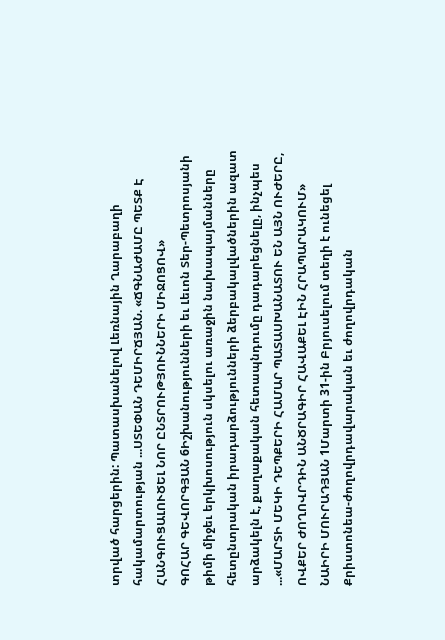տրված հարցերին: Պատասխանելով Լեռնային Ղարաբաղի հակամարտության ...ՍՏԵՓԱՆ ԴԵՄԻՐՃՅԱՆ. «ՃԳՆԱԺԱՄԸ ՊԵՏՔ Է ՀԱՆԳՈՒՑԱԼՈՒԾԵԼ ՆՈՐ ԸՆՏՐՈՒԹՅՈՒՆՆԵՐԻ ՄԻՋՈՑՈՎ»
ԳՈՀԱՐ ԳԵՎՈՐԳՅԱՆ 6Իշխանությունների եւ Լեւոն Տեր-Պետրոսյանի թիմի միջեւ երկխոսություն սկսելու առաջին նախապայմանները հետընտրական իրադարձությունների ձերբակալվածներին ազատ արձակելն է, քաղաքական հետապնդումը դադարեցնելը, ինչպես ...«ՄԱՐՏԻ ՄԵԿԻ ԴԵՊՔԵՐԻ ՀԱՄԱՐ ՊԱՏԱՍԽԱՆԱՏՈՒ ԵՆ ԱՅՆ ՈՒԺԵՐԸ, ՈՎՔԵՐ ԺՈՂՈՎՐԴԻՆ ԱՆԾՐԱԳԻՐ ՀԱՎԱՔԵԼ ԷԻՆ ՀՐԱՊԱՐԱԿՈՒՄ»
ՆԱԻՐԻ ՄՈՒՐԱԴՅԱՆ 1Մարտի 31-ին Բրյուսելում տեղի է ունեցել Քրիստոնեա-ժողովրդավարական եւ ժողովրդական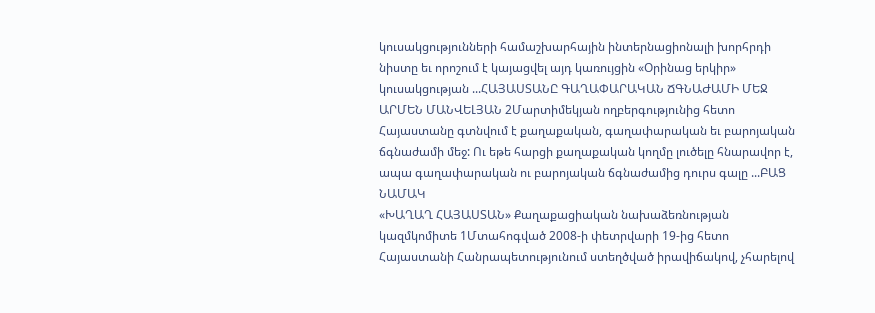կուսակցությունների համաշխարհային ինտերնացիոնալի խորհրդի նիստը եւ որոշում է կայացվել այդ կառույցին «Օրինաց երկիր» կուսակցության ...ՀԱՅԱՍՏԱՆԸ ԳԱՂԱՓԱՐԱԿԱՆ ՃԳՆԱԺԱՄԻ ՄԵՋ
ԱՐՄԵՆ ՄԱՆՎԵԼՅԱՆ 2Մարտիմեկյան ողբերգությունից հետո Հայաստանը գտնվում է քաղաքական, գաղափարական եւ բարոյական ճգնաժամի մեջ: Ու եթե հարցի քաղաքական կողմը լուծելը հնարավոր է, ապա գաղափարական ու բարոյական ճգնաժամից դուրս գալը ...ԲԱՑ ՆԱՄԱԿ
«ԽԱՂԱՂ ՀԱՅԱՍՏԱՆ» Քաղաքացիական նախաձեռնության կազմկոմիտե 1Մտահոգված 2008-ի փետրվարի 19-ից հետո Հայաստանի Հանրապետությունում ստեղծված իրավիճակով, չհարելով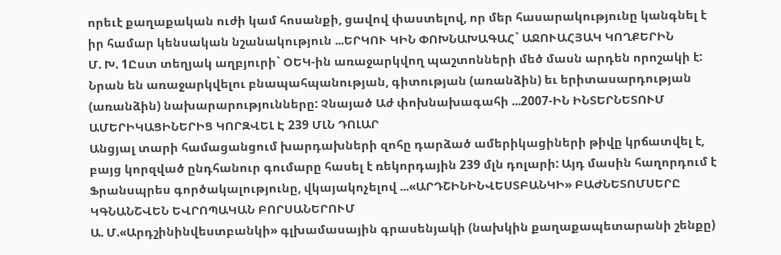որեւէ քաղաքական ուժի կամ հոսանքի, ցավով փաստելով, որ մեր հասարակությունը կանգնել է իր համար կենսական նշանակություն ...ԵՐԿՈՒ ԿԻՆ ՓՈԽՆԱԽԱԳԱՀ` ԱՋՈՒԱՀՅԱԿ ԿՈՂՔԵՐԻՆ
Մ. Խ. 1Ըստ տեղյակ աղբյուրի` ՕԵԿ-ին առաջարկվող պաշտոնների մեծ մասն արդեն որոշակի է: Նրան են առաջարկվելու բնապահպանության, գիտության (առանձին) եւ երիտասարդության (առանձին) նախարարությունները: Չնայած Աժ փոխնախագահի ...2007-ԻՆ ԻՆՏԵՐՆԵՏՈՒՄ ԱՄԵՐԻԿԱՑԻՆԵՐԻՑ ԿՈՐԶՎԵԼ Է 239 ՄԼՆ ԴՈԼԱՐ
Անցյալ տարի համացանցում խարդախների զոհը դարձած ամերիկացիների թիվը կրճատվել է, բայց կորզված ընդհանուր գումարը հասել է ռեկորդային 239 մլն դոլարի: Այդ մասին հաղորդում է Ֆրանսպրես գործակալությունը, վկայակոչելով ...«ԱՐԴՇԻՆԻՆՎԵՍՏԲԱՆԿԻ» ԲԱԺՆԵՏՈՄՍԵՐԸ ԿԳՆԱՆՇՎԵՆ ԵՎՐՈՊԱԿԱՆ ԲՈՐՍԱՆԵՐՈՒՄ
Ա. Մ.«Արդշինինվեստբանկի» գլխամասային գրասենյակի (նախկին քաղաքապետարանի շենքը)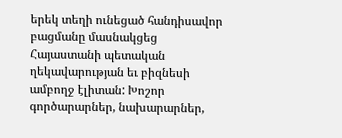երեկ տեղի ունեցած հանդիսավոր բացմանը մասնակցեց Հայաստանի պետական ղեկավարության եւ բիզնեսի ամբողջ էլիտան: Խոշոր գործարարներ, նախարարներ,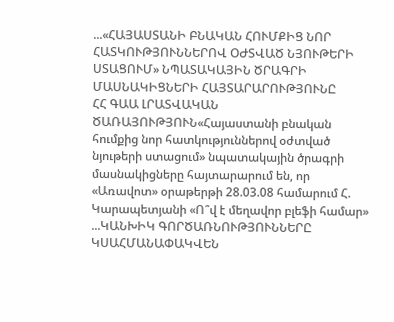...«ՀԱՅԱՍՏԱՆԻ ԲՆԱԿԱՆ ՀՈՒՄՔԻՑ ՆՈՐ ՀԱՏԿՈՒԹՅՈՒՆՆԵՐՈՎ ՕԺՏՎԱԾ ՆՅՈՒԹԵՐԻ ՍՏԱՑՈՒՄ» ՆՊԱՏԱԿԱՅԻՆ ԾՐԱԳՐԻ ՄԱՍՆԱԿԻՑՆԵՐԻ ՀԱՅՏԱՐԱՐՈՒԹՅՈՒՆԸ
ՀՀ ԳԱԱ ԼՐԱՏՎԱԿԱՆ ԾԱՌԱՅՈՒԹՅՈՒՆ«Հայաստանի բնական հումքից նոր հատկություններով օժտված նյութերի ստացում» նպատակային ծրագրի մասնակիցները հայտարարում են, որ «Առավոտ» օրաթերթի 28.03.08 համարում Հ. Կարապետյանի «Ո՞վ է մեղավոր բլեֆի համար» ...ԿԱՆԽԻԿ ԳՈՐԾԱՌՆՈՒԹՅՈՒՆՆԵՐԸ ԿՍԱՀՄԱՆԱՓԱԿՎԵՆ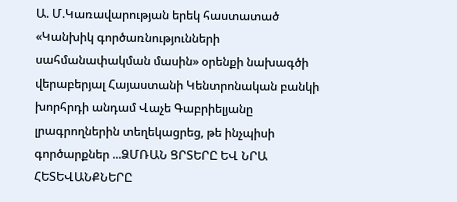Ա. Մ.Կառավարության երեկ հաստատած «Կանխիկ գործառնությունների սահմանափակման մասին» օրենքի նախագծի վերաբերյալ Հայաստանի Կենտրոնական բանկի խորհրդի անդամ Վաչե Գաբրիելյանը լրագրողներին տեղեկացրեց, թե ինչպիսի գործարքներ ...ՁՄՌԱՆ ՑՐՏԵՐԸ ԵՎ ՆՐԱ ՀԵՏԵՎԱՆՔՆԵՐԸ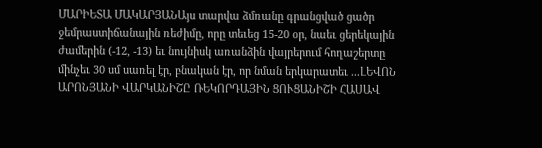ՄԱՐԻԵՏԱ ՄԱԿԱՐՅԱՆԱյս տարվա ձմռանը գրանցված ցածր ջեմրաստիճանային ռեժիմը, որը տեւեց 15-20 օր, նաեւ ցերեկային ժամերին (-12, -13) եւ նույնիսկ առանձին վայրերում հողաշերտը մինչեւ 30 սմ սառել էր, բնական էր, որ նման երկարատեւ ...ԼԵՎՈՆ ԱՐՈՆՅԱՆԻ ՎԱՐԿԱՆԻՇԸ ՌԵԿՈՐԴԱՅԻՆ ՑՈՒՑԱՆԻՇԻ ՀԱՍԱՎ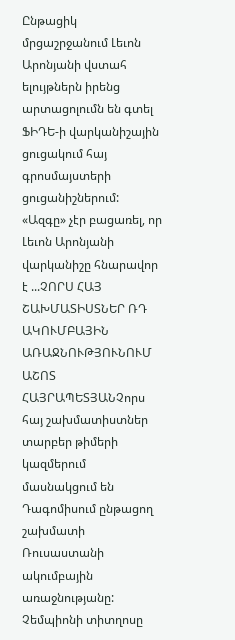Ընթացիկ մրցաշրջանում Լեւոն Արոնյանի վստահ ելույթներն իրենց արտացոլումն են գտել ՖԻԴԵ-ի վարկանիշային ցուցակում հայ գրոսմայստերի ցուցանիշներում: «Ազգը» չէր բացառել, որ Լեւոն Արոնյանի վարկանիշը հնարավոր է ...ՉՈՐՍ ՀԱՅ ՇԱԽՄԱՏԻՍՏՆԵՐ ՌԴ ԱԿՈՒՄԲԱՅԻՆ ԱՌԱՋՆՈՒԹՅՈՒՆՈՒՄ
ԱՇՈՏ ՀԱՅՐԱՊԵՏՅԱՆՉորս հայ շախմատիստներ տարբեր թիմերի կազմերում մասնակցում են Դագոմիսում ընթացող շախմատի Ռուսաստանի ակումբային առաջնությանը: Չեմպիոնի տիտղոսը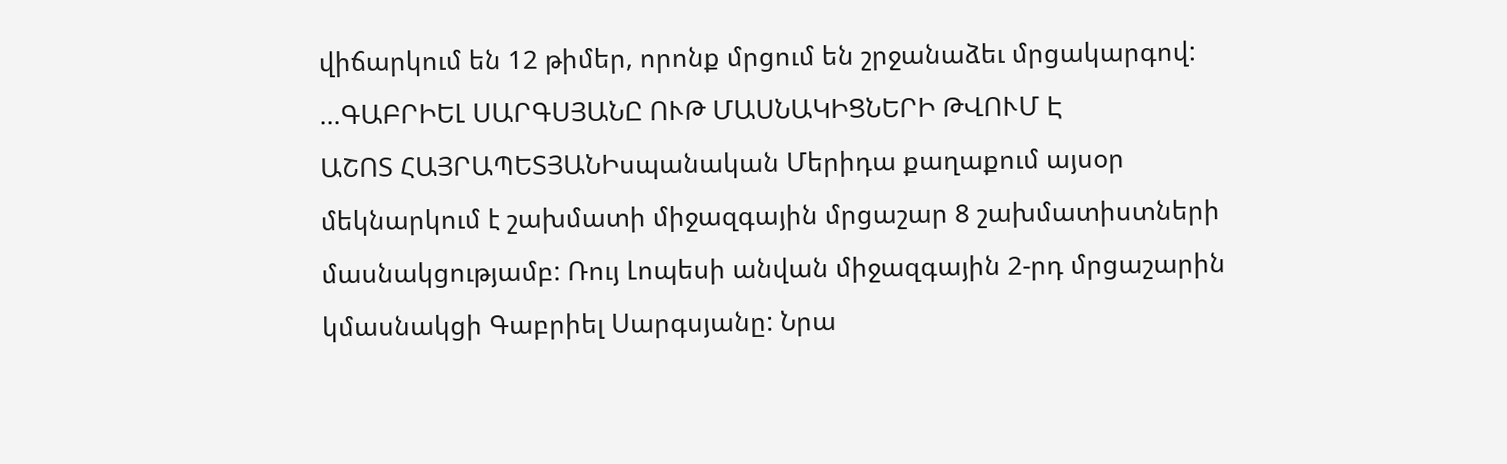վիճարկում են 12 թիմեր, որոնք մրցում են շրջանաձեւ մրցակարգով: ...ԳԱԲՐԻԵԼ ՍԱՐԳՍՅԱՆԸ ՈՒԹ ՄԱՍՆԱԿԻՑՆԵՐԻ ԹՎՈՒՄ Է
ԱՇՈՏ ՀԱՅՐԱՊԵՏՅԱՆԻսպանական Մերիդա քաղաքում այսօր մեկնարկում է շախմատի միջազգային մրցաշար 8 շախմատիստների մասնակցությամբ: Ռույ Լոպեսի անվան միջազգային 2-րդ մրցաշարին կմասնակցի Գաբրիել Սարգսյանը: Նրա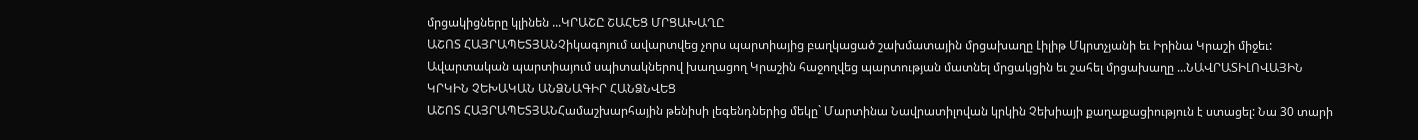մրցակիցները կլինեն ...ԿՐԱՇԸ ՇԱՀԵՑ ՄՐՑԱԽԱՂԸ
ԱՇՈՏ ՀԱՅՐԱՊԵՏՅԱՆՉիկագոյում ավարտվեց չորս պարտիայից բաղկացած շախմատային մրցախաղը Լիլիթ Մկրտչյանի եւ Իրինա Կրաշի միջեւ: Ավարտական պարտիայում սպիտակներով խաղացող Կրաշին հաջողվեց պարտության մատնել մրցակցին եւ շահել մրցախաղը ...ՆԱՎՐԱՏԻԼՈՎԱՅԻՆ ԿՐԿԻՆ ՉԵԽԱԿԱՆ ԱՆՁՆԱԳԻՐ ՀԱՆՁՆՎԵՑ
ԱՇՈՏ ՀԱՅՐԱՊԵՏՅԱՆՀամաշխարհային թենիսի լեգենդներից մեկը` Մարտինա Նավրատիլովան կրկին Չեխիայի քաղաքացիություն է ստացել: Նա 30 տարի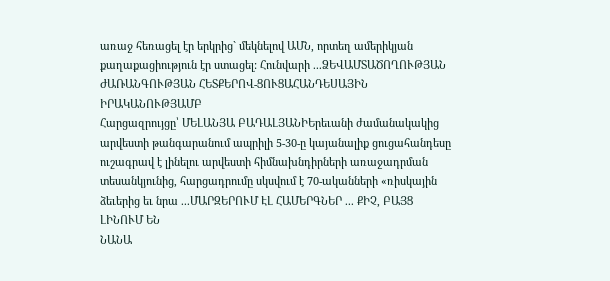առաջ հեռացել էր երկրից` մեկնելով ԱՄՆ, որտեղ ամերիկյան քաղաքացիություն էր ստացել: Հունվարի ...ՁԵՎԱՄՏԱԾՈՂՈՒԹՅԱՆ ԺԱՌԱՆԳՈՒԹՅԱՆ ՀԵՏՔԵՐՈՎ-ՑՈՒՑԱՀԱՆԴԵՍԱՅԻՆ ԻՐԱԿԱՆՈՒԹՅԱՄԲ
Հարցազրույցը՝ ՄԵԼԱՆՅԱ ԲԱԴԱԼՅԱՆԻԵրեւանի ժամանակակից արվեստի թանգարանում ապրիլի 5-30-ը կայանալիք ցուցահանդեսը ուշագրավ է լինելու արվեստի հիմնախնդիրների առաջադրման տեսանկյունից, հարցադրումը սկսվում է 70-ականների «ռիսկային ձեւերից եւ նրա ...ՄԱՐԶԵՐՈՒՄ ԷԼ ՀԱՄԵՐԳՆԵՐ ... ՔԻՉ, ԲԱՅՑ ԼԻՆՈՒՄ ԵՆ
ՆԱՆԱ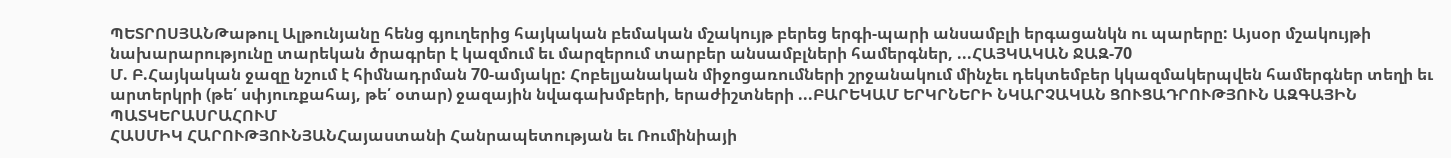ՊԵՏՐՈՍՅԱՆԹաթուլ Ալթունյանը հենց գյուղերից հայկական բեմական մշակույթ բերեց երգի-պարի անսամբլի երգացանկն ու պարերը: Այսօր մշակույթի նախարարությունը տարեկան ծրագրեր է կազմում եւ մարզերում տարբեր անսամբլների համերգներ, ...ՀԱՅԿԱԿԱՆ ՋԱԶ-70
Մ. Բ.Հայկական ջազը նշում է հիմնադրման 70-ամյակը: Հոբելյանական միջոցառումների շրջանակում մինչեւ դեկտեմբեր կկազմակերպվեն համերգներ տեղի եւ արտերկրի (թե՛ սփյուռքահայ, թե՛ օտար) ջազային նվագախմբերի, երաժիշտների ...ԲԱՐԵԿԱՄ ԵՐԿՐՆԵՐԻ ՆԿԱՐՉԱԿԱՆ ՑՈՒՑԱԴՐՈՒԹՅՈՒՆ ԱԶԳԱՅԻՆ ՊԱՏԿԵՐԱՍՐԱՀՈՒՄ
ՀԱՍՄԻԿ ՀԱՐՈՒԹՅՈՒՆՅԱՆՀայաստանի Հանրապետության եւ Ռումինիայի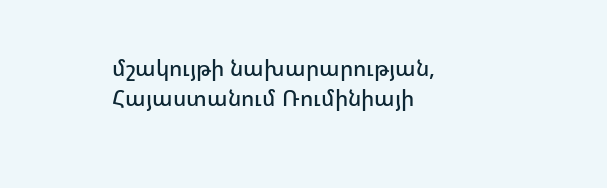մշակույթի նախարարության, Հայաստանում Ռումինիայի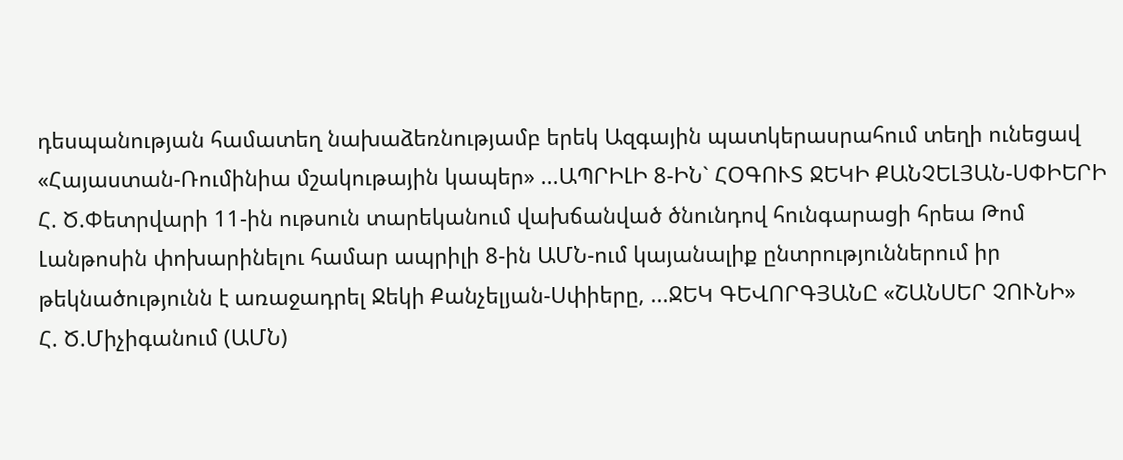դեսպանության համատեղ նախաձեռնությամբ երեկ Ազգային պատկերասրահում տեղի ունեցավ «Հայաստան-Ռումինիա մշակութային կապեր» ...ԱՊՐԻԼԻ 8-ԻՆ` ՀՕԳՈՒՏ ՋԵԿԻ ՔԱՆՉԵԼՅԱՆ-ՍՓԻԵՐԻ
Հ. Ծ.Փետրվարի 11-ին ութսուն տարեկանում վախճանված ծնունդով հունգարացի հրեա Թոմ Լանթոսին փոխարինելու համար ապրիլի 8-ին ԱՄՆ-ում կայանալիք ընտրություններում իր թեկնածությունն է առաջադրել Ջեկի Քանչելյան-Սփիերը, ...ՋԵԿ ԳԵՎՈՐԳՅԱՆԸ «ՇԱՆՍԵՐ ՉՈՒՆԻ»
Հ. Ծ.Միչիգանում (ԱՄՆ)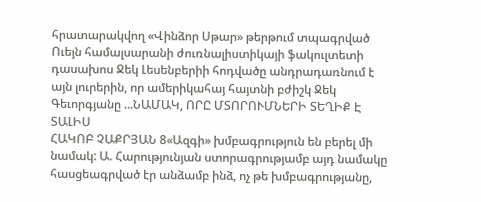հրատարակվող «Վինձոր Սթար» թերթում տպագրված Ուեյն համալսարանի ժուռնալիստիկայի ֆակուլտետի դասախոս Ջեկ Լեսենբերիի հոդվածը անդրադառնում է այն լուրերին, որ ամերիկահայ հայտնի բժիշկ Ջեկ Գեւորգյանը ...ՆԱՄԱԿ, ՈՐԸ ՄՏՈՐՈՒՄՆԵՐԻ ՏԵՂԻՔ Է ՏԱԼԻՍ
ՀԱԿՈԲ ՉԱՔՐՅԱՆ 8«Ազգի» խմբագրություն են բերել մի նամակ: Ա. Հարությունյան ստորագրությամբ այդ նամակը հասցեագրված էր անձամբ ինձ, ոչ թե խմբագրությանը,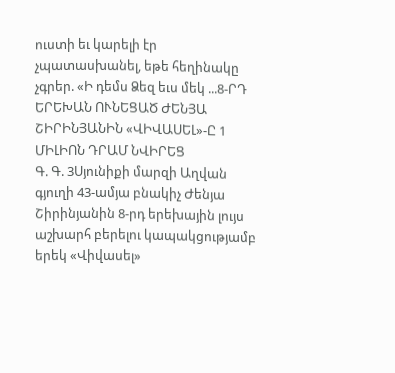ուստի եւ կարելի էր չպատասխանել, եթե հեղինակը չգրեր. «Ի դեմս Ձեզ եւս մեկ ...8-ՐԴ ԵՐԵԽԱՆ ՈՒՆԵՑԱԾ ԺԵՆՅԱ ՇԻՐԻՆՅԱՆԻՆ «ՎԻՎԱՍԵԼ»-Ը 1 ՄԻԼԻՈՆ ԴՐԱՄ ՆՎԻՐԵՑ
Գ. Գ. 3Սյունիքի մարզի Աղվան գյուղի 43-ամյա բնակիչ Ժենյա Շիրինյանին 8-րդ երեխային լույս աշխարհ բերելու կապակցությամբ երեկ «Վիվասել»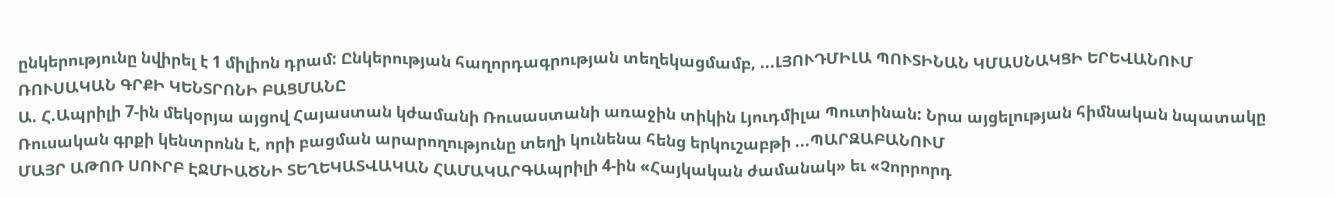ընկերությունը նվիրել է 1 միլիոն դրամ: Ընկերության հաղորդագրության տեղեկացմամբ, ...ԼՅՈՒԴՄԻԼԱ ՊՈՒՏԻՆԱՆ ԿՄԱՍՆԱԿՑԻ ԵՐԵՎԱՆՈՒՄ ՌՈՒՍԱԿԱՆ ԳՐՔԻ ԿԵՆՏՐՈՆԻ ԲԱՑՄԱՆԸ
Ա. Հ.Ապրիլի 7-ին մեկօրյա այցով Հայաստան կժամանի Ռուսաստանի առաջին տիկին Լյուդմիլա Պուտինան: Նրա այցելության հիմնական նպատակը Ռուսական գրքի կենտրոնն է, որի բացման արարողությունը տեղի կունենա հենց երկուշաբթի ...ՊԱՐԶԱԲԱՆՈՒՄ
ՄԱՅՐ ԱԹՈՌ ՍՈՒՐԲ ԷՋՄԻԱԾՆԻ ՏԵՂԵԿԱՏՎԱԿԱՆ ՀԱՄԱԿԱՐԳԱպրիլի 4-ին «Հայկական ժամանակ» եւ «Չորրորդ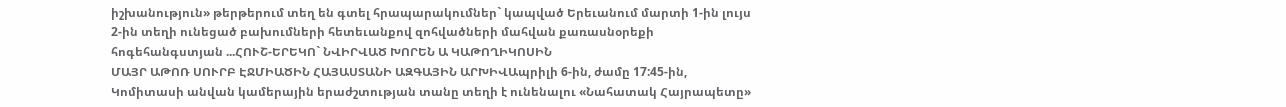իշխանություն» թերթերում տեղ են գտել հրապարակումներ` կապված Երեւանում մարտի 1-ին լույս 2-ին տեղի ունեցած բախումների հետեւանքով զոհվածների մահվան քառասնօրեքի հոգեհանգստյան ...ՀՈՒՇ-ԵՐԵԿՈ` ՆՎԻՐՎԱԾ ԽՈՐԵՆ Ա ԿԱԹՈՂԻԿՈՍԻՆ
ՄԱՅՐ ԱԹՈՌ ՍՈՒՐԲ ԷՋՄԻԱԾԻՆ ՀԱՅԱՍՏԱՆԻ ԱԶԳԱՅԻՆ ԱՐԽԻՎԱպրիլի 6-ին, ժամը 17:45-ին, Կոմիտասի անվան կամերային երաժշտության տանը տեղի է ունենալու «Նահատակ Հայրապետը»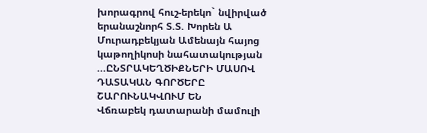խորագրով հուշ-երեկո` նվիրված երանաշնորհ Տ.Տ. Խորեն Ա Մուրադբեկյան Ամենայն հայոց կաթողիկոսի նահատակության ...ԸՆՏՐԱԿԵՂԾԻՔՆԵՐԻ ՄԱՍՈՎ ԴԱՏԱԿԱՆ ԳՈՐԾԵՐԸ ՇԱՐՈՒՆԱԿՎՈՒՄ ԵՆ
Վճռաբեկ դատարանի մամուլի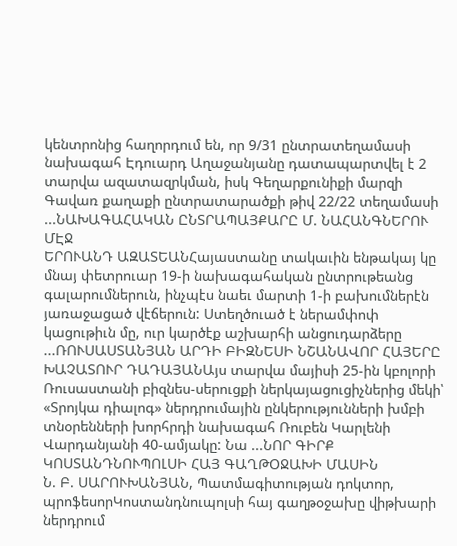կենտրոնից հաղորդում են, որ 9/31 ընտրատեղամասի նախագահ Էդուարդ Աղաջանյանը դատապարտվել է 2 տարվա ազատազրկման, իսկ Գեղարքունիքի մարզի Գավառ քաղաքի ընտրատարածքի թիվ 22/22 տեղամասի ...ՆԱԽԱԳԱՀԱԿԱՆ ԸՆՏՐԱՊԱՅՔԱՐԸ Մ. ՆԱՀԱՆԳՆԵՐՈՒ ՄԷՋ
ԵՐՈՒԱՆԴ ԱԶԱՏԵԱՆՀայաստանը տակաւին ենթակայ կը մնայ փետրուար 19-ի նախագահական ընտրութեանց գալարումներուն, ինչպէս նաեւ մարտի 1-ի բախումներէն յառաջացած վէճերուն: Ստեղծուած է ներամփոփ կացութիւն մը, ուր կարծէք աշխարհի անցուդարձերը ...ՌՈՒՍԱՍՏԱՆՅԱՆ ԱՐԴԻ ԲԻԶՆԵՍԻ ՆՇԱՆԱՎՈՐ ՀԱՅԵՐԸ
ԽԱՉԱՏՈՒՐ ԴԱԴԱՅԱՆԱյս տարվա մայիսի 25-ին կբոլորի Ռուսաստանի բիզնես-սերուցքի ներկայացուցիչներից մեկի՝ «Տրոյկա դիալոգ» ներդրումային ընկերությունների խմբի տնօրենների խորհրդի նախագահ Ռուբեն Կարլենի Վարդանյանի 40-ամյակը: Նա ...ՆՈՐ ԳԻՐՔ ԿՈՍՏԱՆԴՆՈՒՊՈԼՍԻ ՀԱՅ ԳԱՂԹՕՋԱԽԻ ՄԱՍԻՆ
Ն. Բ. ՍԱՐՈՒԽԱՆՅԱՆ, Պատմագիտության դոկտոր, պրոֆեսորԿոստանդնուպոլսի հայ գաղթօջախը վիթխարի ներդրում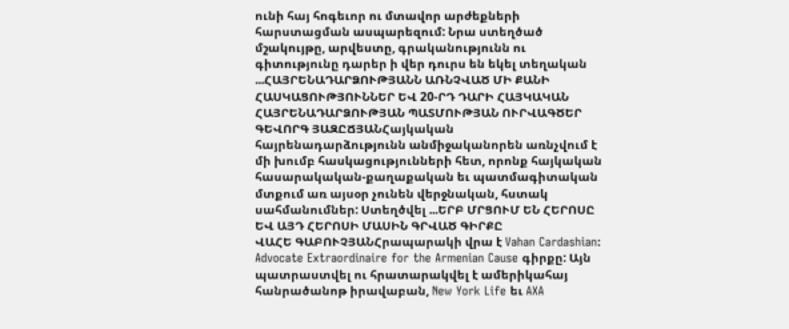ունի հայ հոգեւոր ու մտավոր արժեքների հարստացման ասպարեզում: Նրա ստեղծած մշակույթը, արվեստը, գրականությունն ու գիտությունը դարեր ի վեր դուրս են եկել տեղական ...ՀԱՅՐԵՆԱԴԱՐՁՈՒԹՅԱՆՆ ԱՌՆՉՎԱԾ ՄԻ ՔԱՆԻ ՀԱՍԿԱՑՈՒԹՅՈՒՆՆԵՐ ԵՎ 20-ՐԴ ԴԱՐԻ ՀԱՅԿԱԿԱՆ ՀԱՅՐԵՆԱԴԱՐՁՈՒԹՅԱՆ ՊԱՏՄՈՒԹՅԱՆ ՈՒՐՎԱԳԾԵՐ
ԳԵՎՈՐԳ ՅԱԶԸՃՅԱՆՀայկական հայրենադարձությունն անմիջականորեն առնչվում է մի խումբ հասկացությունների հետ, որոնք հայկական հասարակական-քաղաքական եւ պատմագիտական մտքում առ այսօր չունեն վերջնական, հստակ սահմանումներ: Ստեղծվել ...ԵՐԲ ՄՐՑՈՒՄ ԵՆ ՀԵՐՈՍԸ ԵՎ ԱՅԴ ՀԵՐՈՍԻ ՄԱՍԻՆ ԳՐՎԱԾ ԳԻՐՔԸ
ՎԱՀԵ ԳԱԲՈՒՉՅԱՆՀրապարակի վրա է Vahan Cardashian: Advocate Extraordinaire for the Armenian Cause գիրքը: Այն պատրաստվել ու հրատարակվել է ամերիկահայ հանրածանոթ իրավաբան, New York Life եւ AXA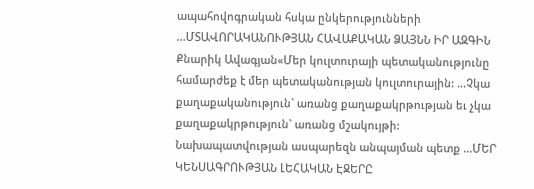ապահովոգրական հսկա ընկերությունների ...ՄՏԱՎՈՐԱԿԱՆՈՒԹՅԱՆ ՀԱՎԱՔԱԿԱՆ ՁԱՅՆՆ ԻՐ ԱԶԳԻՆ
Քնարիկ Ավագյան«Մեր կուլտուրայի պետականությունը համարժեք է մեր պետականության կուլտուրային: ...Չկա քաղաքականություն` առանց քաղաքակրթության եւ չկա քաղաքակրթություն` առանց մշակույթի: Նախապատվության ասպարեզն անպայման պետք ...ՄԵՐ ԿԵՆՍԱԳՐՈՒԹՅԱՆ ԼԵՀԱԿԱՆ ԷՋԵՐԸ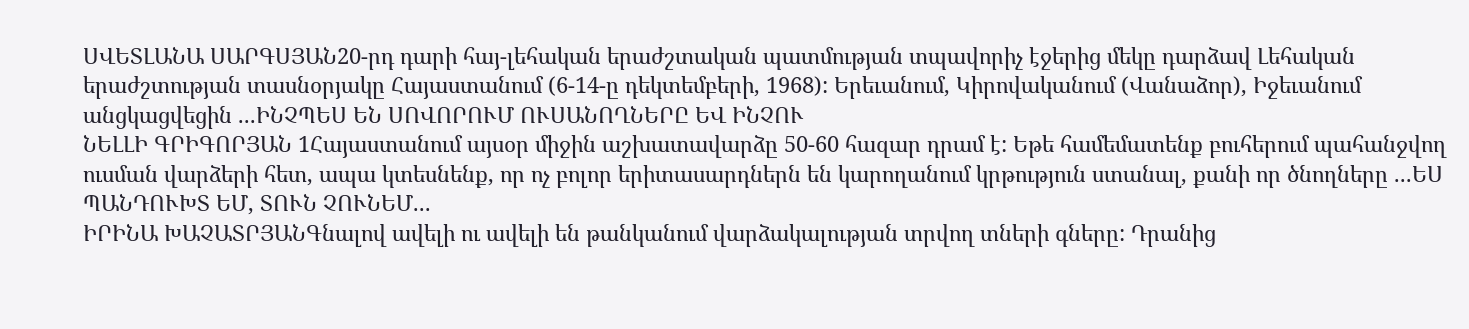ՍՎԵՏԼԱՆԱ ՍԱՐԳՍՅԱՆ20-րդ դարի հայ-լեհական երաժշտական պատմության տպավորիչ էջերից մեկը դարձավ Լեհական երաժշտության տասնօրյակը Հայաստանում (6-14-ը դեկտեմբերի, 1968): Երեւանում, Կիրովականում (Վանաձոր), Իջեւանում անցկացվեցին ...ԻՆՉՊԵՍ ԵՆ ՍՈՎՈՐՈՒՄ ՈՒՍԱՆՈՂՆԵՐԸ ԵՎ ԻՆՉՈՒ
ՆԵԼԼԻ ԳՐԻԳՈՐՅԱՆ 1Հայաստանում այսօր միջին աշխատավարձը 50-60 հազար դրամ է: Եթե համեմատենք բուհերում պահանջվող ուսման վարձերի հետ, ապա կտեսնենք, որ ոչ բոլոր երիտասարդներն են կարողանում կրթություն ստանալ, քանի որ ծնողները ...ԵՍ ՊԱՆԴՈՒԽՏ ԵՄ, ՏՈՒՆ ՉՈՒՆԵՄ...
ԻՐԻՆԱ ԽԱՉԱՏՐՅԱՆԳնալով ավելի ու ավելի են թանկանում վարձակալության տրվող տների գները: Դրանից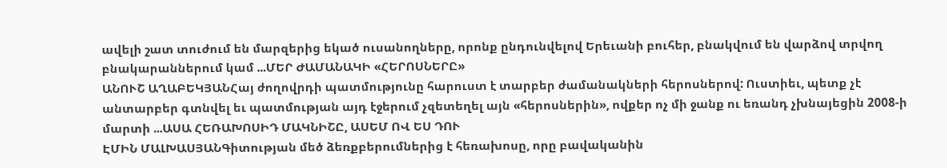ավելի շատ տուժում են մարզերից եկած ուսանողները, որոնք ընդունվելով Երեւանի բուհեր, բնակվում են վարձով տրվող բնակարաններում կամ ...ՄԵՐ ԺԱՄԱՆԱԿԻ «ՀԵՐՈՍՆԵՐԸ»
ԱՆՈՒՇ ԱՂԱԲԵԿՅԱՆՀայ ժողովրդի պատմությունը հարուստ է տարբեր ժամանակների հերոսներով: Ուստիեւ, պետք չէ անտարբեր գտնվել եւ պատմության այդ էջերում չզետեղել այն «հերոսներին», ովքեր ոչ մի ջանք ու եռանդ չխնայեցին 2008-ի մարտի ...ԱՍԱ ՀԵՌԱԽՈՍԻԴ ՄԱԿՆԻՇԸ, ԱՍԵՄ ՈՎ ԵՍ ԴՈՒ
ԷՄԻՆ ՄԱԼԽԱՍՅԱՆԳիտության մեծ ձեռքբերումներից է հեռախոսը, որը բավականին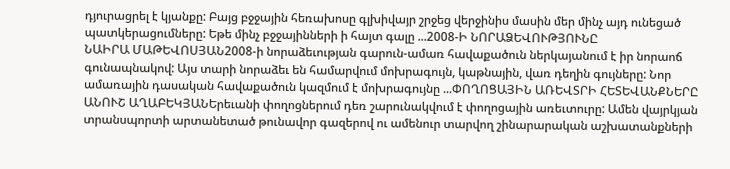դյուրացրել է կյանքը: Բայց բջջային հեռախոսը գլխիվայր շրջեց վերջինիս մասին մեր մինչ այդ ունեցած պատկերացումները: Եթե մինչ բջջայինների ի հայտ գալը ...2008-Ի ՆՈՐԱՁԵՎՈՒԹՅՈՒՆԸ
ՆԱԻՐԱ ՄԱԹԵՎՈՍՅԱՆ2008-ի նորաձեւության գարուն-ամառ հավաքածուն ներկայանում է իր նորաոճ գունապնակով: Այս տարի նորաձեւ են համարվում մոխրագույն, կաթնային, վառ դեղին գույները: Նոր ամառային դասական հավաքածուն կազմում է մոխրագույնը ...ՓՈՂՈՑԱՅԻՆ ԱՌԵՎՏՐԻ ՀԵՏԵՎԱՆՔՆԵՐԸ
ԱՆՈՒՇ ԱՂԱԲԵԿՅԱՆԵրեւանի փողոցներում դեռ շարունակվում է փողոցային առեւտուրը: Ամեն վայրկյան տրանսպորտի արտանետած թունավոր գազերով ու ամենուր տարվող շինարարական աշխատանքների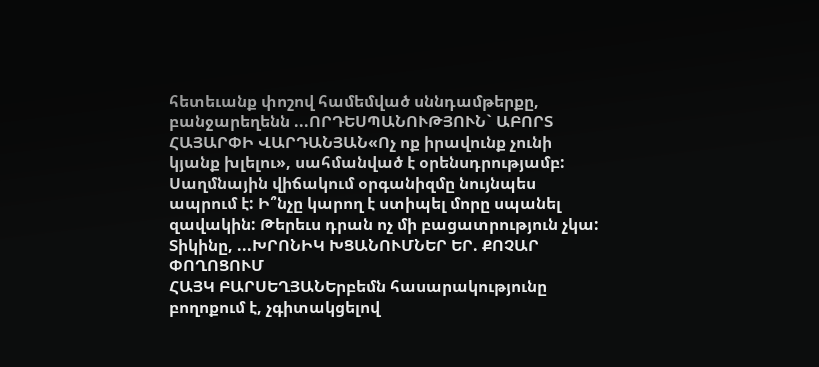հետեւանք փոշով համեմված սննդամթերքը, բանջարեղենն ...ՈՐԴԵՍՊԱՆՈՒԹՅՈՒՆ` ԱԲՈՐՏ
ՀԱՅԱՐՓԻ ՎԱՐԴԱՆՅԱՆ«Ոչ ոք իրավունք չունի կյանք խլելու», սահմանված է օրենսդրությամբ: Սաղմնային վիճակում օրգանիզմը նույնպես ապրում է: Ի՞նչը կարող է ստիպել մորը սպանել զավակին: Թերեւս դրան ոչ մի բացատրություն չկա: Տիկինը, ...ԽՐՈՆԻԿ ԽՑԱՆՈՒՄՆԵՐ ԵՐ. ՔՈՉԱՐ ՓՈՂՈՑՈՒՄ
ՀԱՅԿ ԲԱՐՍԵՂՅԱՆԵրբեմն հասարակությունը բողոքում է, չգիտակցելով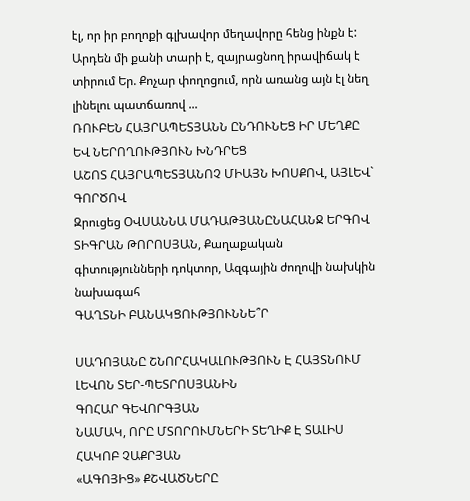էլ, որ իր բողոքի գլխավոր մեղավորը հենց ինքն է: Արդեն մի քանի տարի է, զայրացնող իրավիճակ է տիրում Եր. Քոչար փողոցում, որն առանց այն էլ նեղ լինելու պատճառով ...
ՌՈՒԲԵՆ ՀԱՅՐԱՊԵՏՅԱՆՆ ԸՆԴՈՒՆԵՑ ԻՐ ՄԵՂՔԸ ԵՎ ՆԵՐՈՂՈՒԹՅՈՒՆ ԽՆԴՐԵՑ
ԱՇՈՏ ՀԱՅՐԱՊԵՏՅԱՆՈՉ ՄԻԱՅՆ ԽՈՍՔՈՎ, ԱՅԼԵՎ` ԳՈՐԾՈՎ
Զրուցեց ՕՎՍԱՆՆԱ ՄԱԴԱԹՅԱՆԸՆԱՀԱՆՋ ԵՐԳՈՎ
ՏԻԳՐԱՆ ԹՈՐՈՍՅԱՆ, Քաղաքական գիտությունների դոկտոր, Ազգային ժողովի նախկին նախագահ
ԳԱՂՏՆԻ ԲԱՆԱԿՑՈՒԹՅՈՒՆՆԵ՞Ր

ՍԱԴՈՅԱՆԸ ՇՆՈՐՀԱԿԱԼՈՒԹՅՈՒՆ Է ՀԱՅՏՆՈՒՄ ԼԵՎՈՆ ՏԵՐ-ՊԵՏՐՈՍՅԱՆԻՆ
ԳՈՀԱՐ ԳԵՎՈՐԳՅԱՆ
ՆԱՄԱԿ, ՈՐԸ ՄՏՈՐՈՒՄՆԵՐԻ ՏԵՂԻՔ Է ՏԱԼԻՍ
ՀԱԿՈԲ ՉԱՔՐՅԱՆ
«ԱԳՈՅԻՑ» ՔՇՎԱԾՆԵՐԸ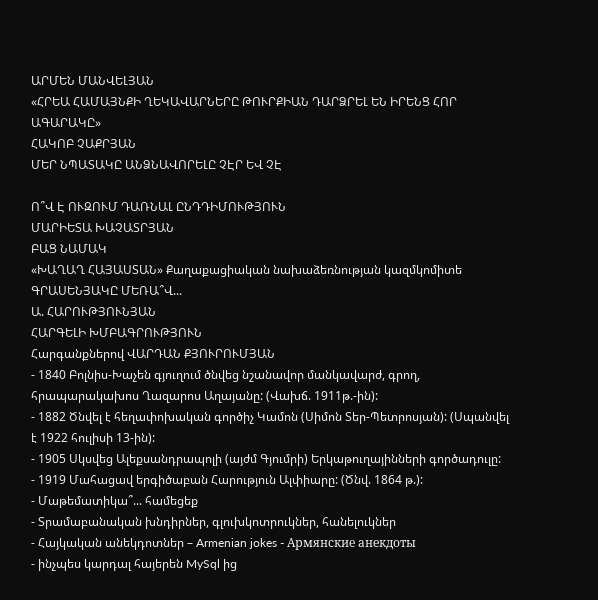ԱՐՄԵՆ ՄԱՆՎԵԼՅԱՆ
«ՀՐԵԱ ՀԱՄԱՅՆՔԻ ՂԵԿԱՎԱՐՆԵՐԸ ԹՈՒՐՔԻԱՆ ԴԱՐՁՐԵԼ ԵՆ ԻՐԵՆՑ ՀՈՐ ԱԳԱՐԱԿԸ»
ՀԱԿՈԲ ՉԱՔՐՅԱՆ
ՄԵՐ ՆՊԱՏԱԿԸ ԱՆՁՆԱՎՈՐԵԼԸ ՉԷՐ ԵՎ ՉԷ

Ո՞Վ Է ՈՒԶՈՒՄ ԴԱՌՆԱԼ ԸՆԴԴԻՄՈՒԹՅՈՒՆ
ՄԱՐԻԵՏԱ ԽԱՉԱՏՐՅԱՆ
ԲԱՑ ՆԱՄԱԿ
«ԽԱՂԱՂ ՀԱՅԱՍՏԱՆ» Քաղաքացիական նախաձեռնության կազմկոմիտե
ԳՐԱՍԵՆՅԱԿԸ ՄԵՌԱ՞Վ...
Ա. ՀԱՐՈՒԹՅՈՒՆՅԱՆ
ՀԱՐԳԵԼԻ ԽՄԲԱԳՐՈՒԹՅՈՒՆ
Հարգանքներով ՎԱՐԴԱՆ ՔՅՈՒՐՈՒՄՅԱՆ
- 1840 Բոլնիս-Խաչեն գյուղում ծնվեց նշանավոր մանկավարժ, գրող, հրապարակախոս Ղազարոս Աղայանը: (Վախճ. 1911թ.-ին):
- 1882 Ծնվել է հեղափոխական գործիչ Կամոն (Սիմոն Տեր-Պետրոսյան): (Սպանվել է 1922 հուլիսի 13-ին):
- 1905 Սկսվեց Ալեքսանդրապոլի (այժմ Գյումրի) Երկաթուղայինների գործադուլը:
- 1919 Մահացավ երգիծաբան Հարություն Ալփիարը: (Ծնվ. 1864 թ.):
- Մաթեմատիկա՞... համեցեք
- Տրամաբանական խնդիրներ, գլուխկոտրուկներ, հանելուկներ
- Հայկական անեկդոտներ – Armenian jokes - Армянские анекдоты
- ինչպես կարդալ հայերեն MySql ից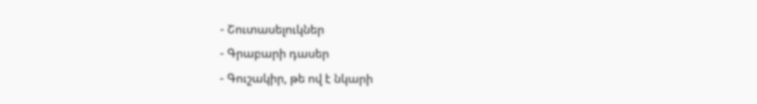- Շուտասելուկներ
- Գրաբարի դասեր
- Գուշակիր, թե ով է նկարի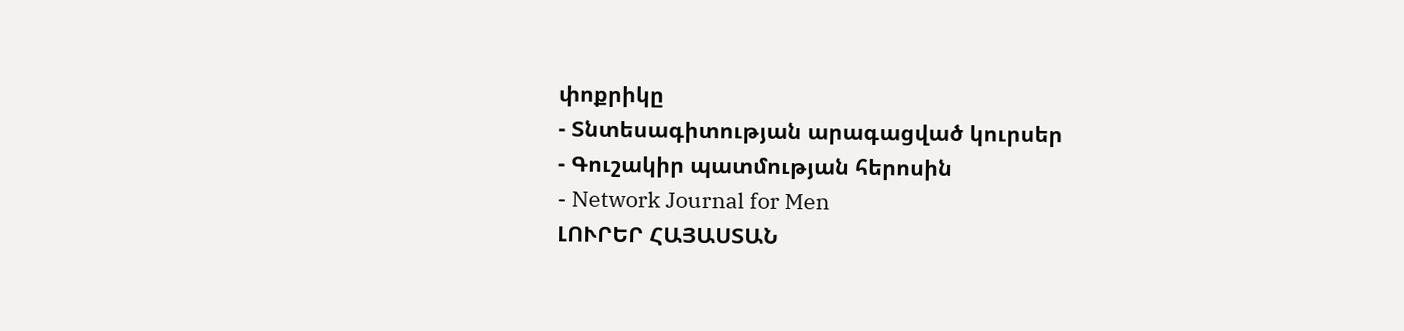փոքրիկը
- Տնտեսագիտության արագացված կուրսեր
- Գուշակիր պատմության հերոսին
- Network Journal for Men
ԼՈՒՐԵՐ ՀԱՅԱՍՏԱՆ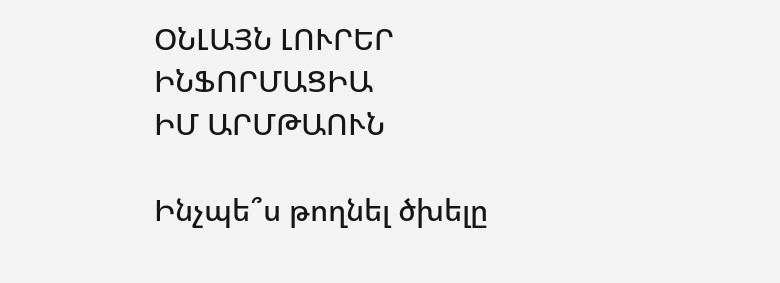ՕՆԼԱՅՆ ԼՈՒՐԵՐ
ԻՆՖՈՐՄԱՑԻԱ
ԻՄ ԱՐՄԹԱՈՒՆ

Ինչպե՞ս թողնել ծխելը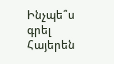Ինչպե՞ս գրել Հայերեն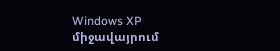Windows XP միջավայրում